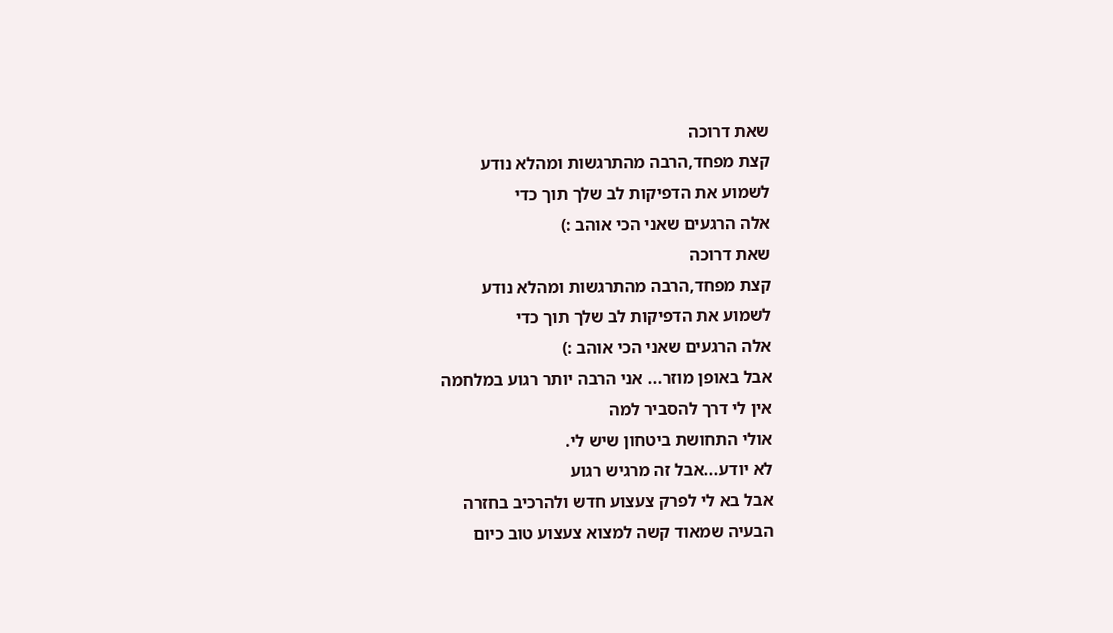שאת דרוכה
קצת מפחד,הרבה מהתרגשות ומהלא נודע
לשמוע את הדפיקות לב שלך תוך כדי
אלה הרגעים שאני הכי אוהב :)
שאת דרוכה
קצת מפחד,הרבה מהתרגשות ומהלא נודע
לשמוע את הדפיקות לב שלך תוך כדי
אלה הרגעים שאני הכי אוהב :)
אבל באופן מוזר... אני הרבה יותר רגוע במלחמה
אין לי דרך להסביר למה
אולי התחושת ביטחון שיש לי.
לא יודע...אבל זה מרגיש רגוע
אבל בא לי לפרק צעצוע חדש ולהרכיב בחזרה
הבעיה שמאוד קשה למצוא צעצוע טוב כיום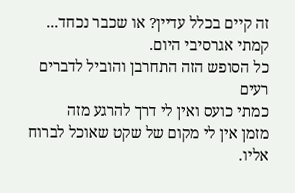זה קיים בכלל עדיין? או שכבר נכחד...
קמתי אגרסיבי היום.
כל הסופש הזה התחרבן והוביל לדברים רעים
כמתי כועס ואין לי דרך להרגע מזה
מזמן אין לי מקום של שקט שאוכל לברוח אליו.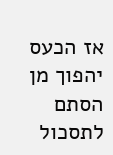אז הכעס יהפוך מן הסתם לתסכול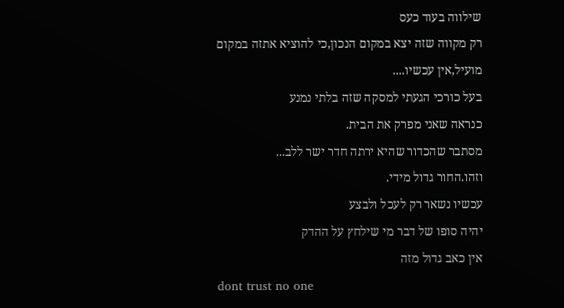שילווה בעוד כעס
רק מקווה שזה יצא במקום הנכון,כי להוציא אתזה במקום מועיל,אין עכשיו....
בעל כורכי הגעתי למסקה שזה בלתי נמנע
כנראה שאני מפרק את הבית.
מסתבר שהכדור שהיא ירתה חדר ישר ללב...
וזהו.החור גדול מידי.
עכשיו נשאר רק לעכל ולבצע
יהיה סופו של דבר מי שילחץ על ההדק
אין כאב גדול מזה
dont trust no one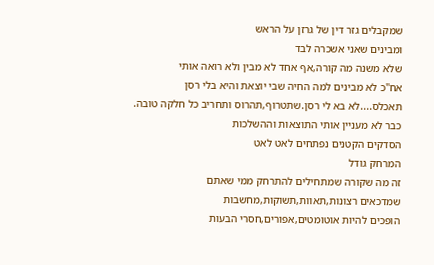שמקבלים גזר דין של גרזן על הראש
ומבינים שאני אשכרה לבד
שלא משנה מה קורה,אף אחד לא מבין ולא רואה אותי
אח"כ לא מבינים למה החיה שבי יוצאת והיא בלי רסן
תאכלס....לא בא לי רסן.שתטרוף,תהרוס ותחריב כל חלקה טובה.
כבר לא מעניין אותי התוצאות וההשלכות
הסדקים הקטנים נפתחים לאט לאט
המרחק גודל
זה מה שקורה שמתחילים להתרחק ממי שאתם
שמדכאים רצונות,תאוות,תשוקות,מחשבות
הופכים להיות אוטומטים,אפורים,חסרי הבעות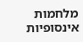מלחמות אינסופיות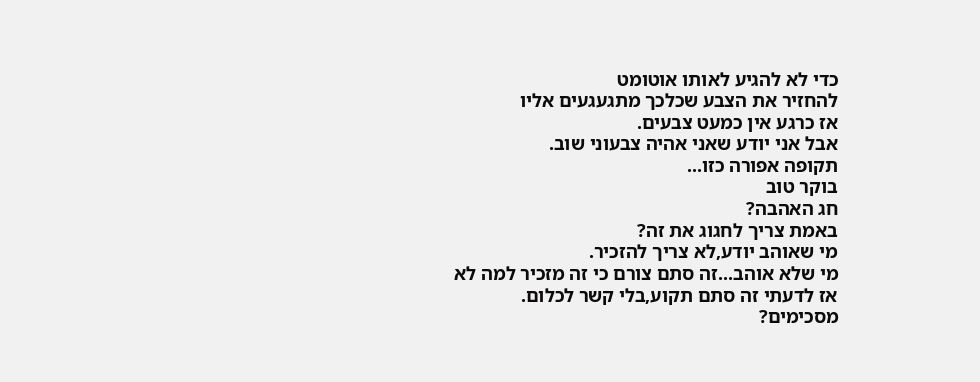כדי לא להגיע לאותו אוטומט
להחזיר את הצבע שכלכך מתגעגעים אליו
אז כרגע אין כמעט צבעים.
אבל אני יודע שאני אהיה צבעוני שוב.
תקופה אפורה כזו...
בוקר טוב
חג האהבה?
באמת צריך לחגוג את זה?
מי שאוהב יודע,לא צריך להזכיר.
מי שלא אוהב...זה סתם צורם כי זה מזכיר למה לא
אז לדעתי זה סתם תקוע,בלי קשר לכלום.
מסכימים?